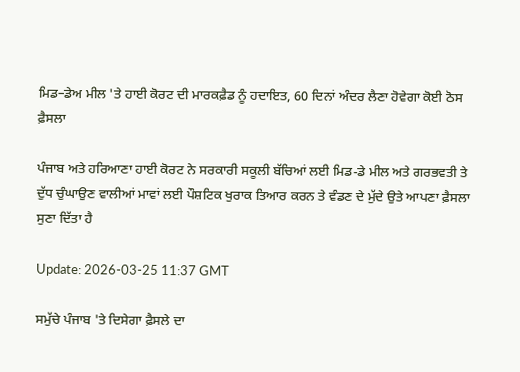ਮਿਡ–ਡੇਅ ਮੀਲ 'ਤੇ ਹਾਈ ਕੋਰਟ ਦੀ ਮਾਰਕਫ਼ੈਡ ਨੂੰ ਹਦਾਇਤ, 60 ਦਿਨਾਂ ਅੰਦਰ ਲੈਣਾ ਹੋਵੇਗਾ ਕੋਈ ਠੋਸ ਫ਼ੈਸਲਾ

ਪੰਜਾਬ ਅਤੇ ਹਰਿਆਣਾ ਹਾਈ ਕੋਰਟ ਨੇ ਸਰਕਾਰੀ ਸਕੂਲੀ ਬੱਚਿਆਂ ਲਈ ਮਿਡ-ਡੇ ਮੀਲ ਅਤੇ ਗਰਭਵਤੀ ਤੇ ਦੁੱਧ ਚੁੰਘਾਉਣ ਵਾਲੀਆਂ ਮਾਵਾਂ ਲਈ ਪੌਸ਼ਟਿਕ ਖੁਰਾਕ ਤਿਆਰ ਕਰਨ ਤੇ ਵੰਡਣ ਦੇ ਮੁੱਦੇ ਉਤੇ ਆਪਣਾ ਫ਼ੈਸਲਾ ਸੁਣਾ ਦਿੱਤਾ ਹੈ

Update: 2026-03-25 11:37 GMT

ਸਮੁੱਚੇ ਪੰਜਾਬ 'ਤੇ ਦਿਸੇਗਾ ਫ਼ੈਸਲੇ ਦਾ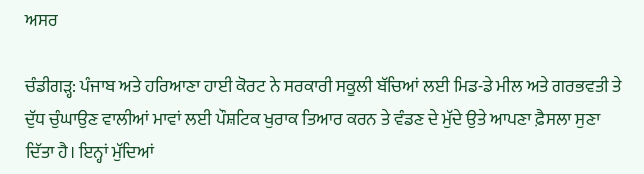ਅਸਰ

ਚੰਡੀਗੜ੍ਹ: ਪੰਜਾਬ ਅਤੇ ਹਰਿਆਣਾ ਹਾਈ ਕੋਰਟ ਨੇ ਸਰਕਾਰੀ ਸਕੂਲੀ ਬੱਚਿਆਂ ਲਈ ਮਿਡ-ਡੇ ਮੀਲ ਅਤੇ ਗਰਭਵਤੀ ਤੇ ਦੁੱਧ ਚੁੰਘਾਉਣ ਵਾਲੀਆਂ ਮਾਵਾਂ ਲਈ ਪੌਸ਼ਟਿਕ ਖੁਰਾਕ ਤਿਆਰ ਕਰਨ ਤੇ ਵੰਡਣ ਦੇ ਮੁੱਦੇ ਉਤੇ ਆਪਣਾ ਫ਼ੈਸਲਾ ਸੁਣਾ ਦਿੱਤਾ ਹੈ। ਇਨ੍ਹਾਂ ਮੁੱਦਿਆਂ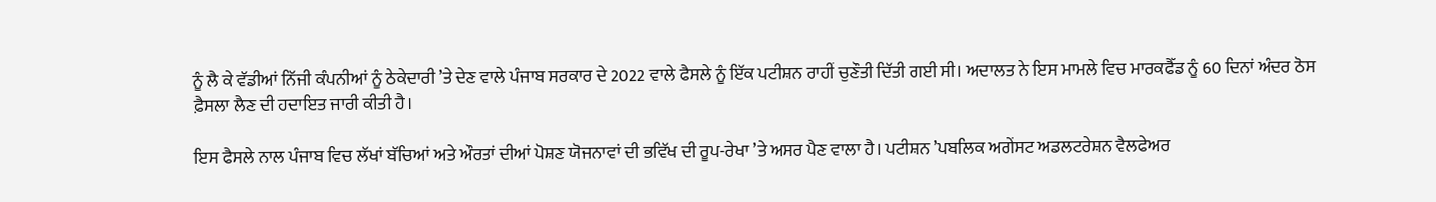ਨੂੰ ਲੈ ਕੇ ਵੱਡੀਆਂ ਨਿੱਜੀ ਕੰਪਨੀਆਂ ਨੂੰ ਠੇਕੇਦਾਰੀ ’ਤੇ ਦੇਣ ਵਾਲੇ ਪੰਜਾਬ ਸਰਕਾਰ ਦੇ 2022 ਵਾਲੇ ਫੈਸਲੇ ਨੂੰ ਇੱਕ ਪਟੀਸ਼ਨ ਰਾਹੀਂ ਚੁਣੌਤੀ ਦਿੱਤੀ ਗਈ ਸੀ। ਅਦਾਲਤ ਨੇ ਇਸ ਮਾਮਲੇ ਵਿਚ ਮਾਰਕਫੈੱਡ ਨੂੰ 60 ਦਿਨਾਂ ਅੰਦਰ ਠੋਸ ਫ਼ੈਸਲਾ ਲੈਣ ਦੀ ਹਦਾਇਤ ਜਾਰੀ ਕੀਤੀ ਹੈ।

ਇਸ ਫੈਸਲੇ ਨਾਲ ਪੰਜਾਬ ਵਿਚ ਲੱਖਾਂ ਬੱਚਿਆਂ ਅਤੇ ਔਰਤਾਂ ਦੀਆਂ ਪੋਸ਼ਣ ਯੋਜਨਾਵਾਂ ਦੀ ਭਵਿੱਖ ਦੀ ਰੂਪ-ਰੇਖਾ ’ਤੇ ਅਸਰ ਪੈਣ ਵਾਲਾ ਹੈ। ਪਟੀਸ਼ਨ ’ਪਬਲਿਕ ਅਗੇਂਸਟ ਅਡਲਟਰੇਸ਼ਨ ਵੈਲਫੇਅਰ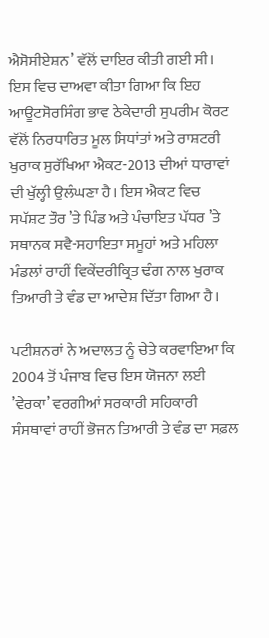ਐਸੋਸੀਏਸ਼ਨ’ ਵੱਲੋਂ ਦਾਇਰ ਕੀਤੀ ਗਈ ਸੀ। ਇਸ ਵਿਚ ਦਾਅਵਾ ਕੀਤਾ ਗਿਆ ਕਿ ਇਹ ਆਊਟਸੋਰਸਿੰਗ ਭਾਵ ਠੇਕੇਦਾਰੀ ਸੁਪਰੀਮ ਕੋਰਟ ਵੱਲੋਂ ਨਿਰਧਾਰਿਤ ਮੂਲ ਸਿਧਾਂਤਾਂ ਅਤੇ ਰਾਸ਼ਟਰੀ ਖੁਰਾਕ ਸੁਰੱਖਿਆ ਐਕਟ-2013 ਦੀਆਂ ਧਾਰਾਵਾਂ ਦੀ ਖੁੱਲ੍ਹੀ ਉਲੰਘਣਾ ਹੈ। ਇਸ ਐਕਟ ਵਿਚ ਸਪੱਸ਼ਟ ਤੌਰ ’ਤੇ ਪਿੰਡ ਅਤੇ ਪੰਚਾਇਤ ਪੱਧਰ ’ਤੇ ਸਥਾਨਕ ਸਵੈ-ਸਹਾਇਤਾ ਸਮੂਹਾਂ ਅਤੇ ਮਹਿਲਾ ਮੰਡਲਾਂ ਰਾਹੀਂ ਵਿਕੇਂਦਰੀਕ੍ਰਿਤ ਢੰਗ ਨਾਲ ਖੁਰਾਕ ਤਿਆਰੀ ਤੇ ਵੰਡ ਦਾ ਆਦੇਸ਼ ਦਿੱਤਾ ਗਿਆ ਹੈ।

ਪਟੀਸ਼ਨਰਾਂ ਨੇ ਅਦਾਲਤ ਨੂੰ ਚੇਤੇ ਕਰਵਾਇਆ ਕਿ 2004 ਤੋਂ ਪੰਜਾਬ ਵਿਚ ਇਸ ਯੋਜਨਾ ਲਈ ’ਵੇਰਕਾ’ ਵਰਗੀਆਂ ਸਰਕਾਰੀ ਸਹਿਕਾਰੀ ਸੰਸਥਾਵਾਂ ਰਾਹੀਂ ਭੋਜਨ ਤਿਆਰੀ ਤੇ ਵੰਡ ਦਾ ਸਫ਼ਲ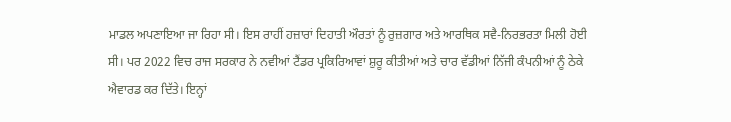ਮਾਡਲ ਅਪਣਾਇਆ ਜਾ ਰਿਹਾ ਸੀ। ਇਸ ਰਾਹੀਂ ਹਜ਼ਾਰਾਂ ਦਿਹਾਤੀ ਔਰਤਾਂ ਨੂੰ ਰੁਜ਼ਗਾਰ ਅਤੇ ਆਰਥਿਕ ਸਵੈ-ਨਿਰਭਰਤਾ ਮਿਲੀ ਹੋਈ ਸੀ। ਪਰ 2022 ਵਿਚ ਰਾਜ ਸਰਕਾਰ ਨੇ ਨਵੀਆਂ ਟੈਂਡਰ ਪ੍ਰਕਿਰਿਆਵਾਂ ਸ਼ੁਰੂ ਕੀਤੀਆਂ ਅਤੇ ਚਾਰ ਵੱਡੀਆਂ ਨਿੱਜੀ ਕੰਪਨੀਆਂ ਨੂੰ ਠੇਕੇ ਐਵਾਰਡ ਕਰ ਦਿੱਤੇ। ਇਨ੍ਹਾਂ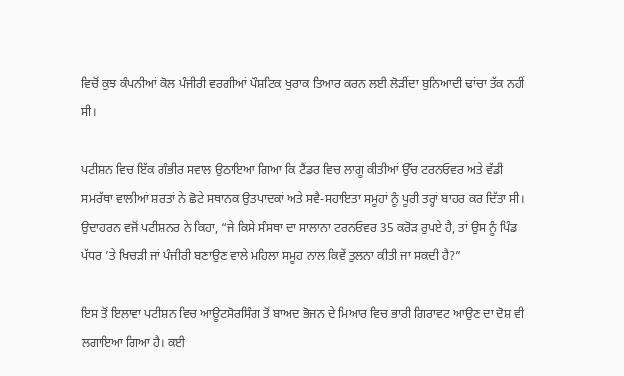ਵਿਚੋਂ ਕੁਝ ਕੰਪਨੀਆਂ ਕੋਲ ਪੰਜੀਰੀ ਵਰਗੀਆਂ ਪੌਸ਼ਟਿਕ ਖੁਰਾਕ ਤਿਆਰ ਕਰਨ ਲਈ ਲੋੜੀਂਦਾ ਬੁਨਿਆਦੀ ਢਾਂਚਾ ਤੱਕ ਨਹੀਂ ਸੀ।

ਪਟੀਸ਼ਨ ਵਿਚ ਇੱਕ ਗੰਭੀਰ ਸਵਾਲ ਉਠਾਇਆ ਗਿਆ ਕਿ ਟੈਂਡਰ ਵਿਚ ਲਾਗੂ ਕੀਤੀਆਂ ਉੱਚ ਟਰਨਓਵਰ ਅਤੇ ਵੱਡੀ ਸਮਰੱਥਾ ਵਾਲੀਆਂ ਸ਼ਰਤਾਂ ਨੇ ਛੋਟੇ ਸਥਾਨਕ ਉਤਪਾਦਕਾਂ ਅਤੇ ਸਵੈ-ਸਹਾਇਤਾ ਸਮੂਹਾਂ ਨੂੰ ਪੂਰੀ ਤਰ੍ਹਾਂ ਬਾਹਰ ਕਰ ਦਿੱਤਾ ਸੀ। ਉਦਾਹਰਨ ਵਜੋਂ ਪਟੀਸ਼ਨਰ ਨੇ ਕਿਹਾ, “ਜੇ ਕਿਸੇ ਸੰਸਥਾ ਦਾ ਸਾਲਾਨਾ ਟਰਨਓਵਰ 35 ਕਰੋੜ ਰੁਪਏ ਹੈ, ਤਾਂ ਉਸ ਨੂੰ ਪਿੰਡ ਪੱਧਰ ’ਤੇ ਖਿਚੜੀ ਜਾਂ ਪੰਜੀਰੀ ਬਣਾਉਣ ਵਾਲੇ ਮਹਿਲਾ ਸਮੂਹ ਨਾਲ ਕਿਵੇਂ ਤੁਲਨਾ ਕੀਤੀ ਜਾ ਸਕਦੀ ਹੈ?”

ਇਸ ਤੋਂ ਇਲਾਵਾ ਪਟੀਸ਼ਨ ਵਿਚ ਆਊਟਸੋਰਸਿੰਗ ਤੋਂ ਬਾਅਦ ਭੋਜਨ ਦੇ ਮਿਆਰ ਵਿਚ ਭਾਰੀ ਗਿਰਾਵਟ ਆਉਣ ਦਾ ਦੋਸ਼ ਵੀ ਲਗਾਇਆ ਗਿਆ ਹੈ। ਕਈ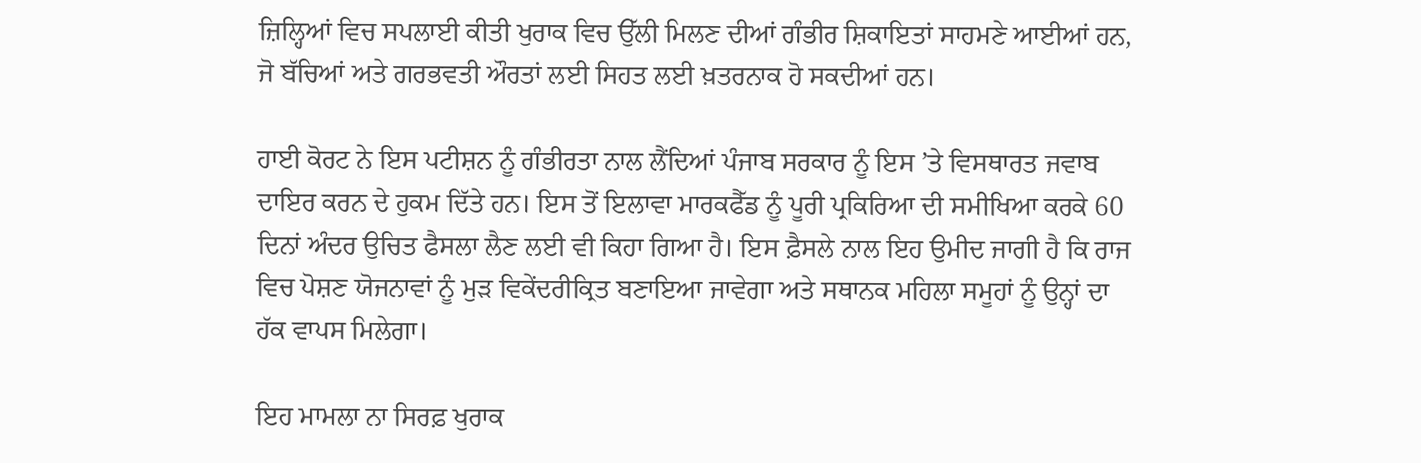ਜ਼ਿਲ੍ਹਿਆਂ ਵਿਚ ਸਪਲਾਈ ਕੀਤੀ ਖੁਰਾਕ ਵਿਚ ਉੱਲੀ ਮਿਲਣ ਦੀਆਂ ਗੰਭੀਰ ਸ਼ਿਕਾਇਤਾਂ ਸਾਹਮਣੇ ਆਈਆਂ ਹਨ, ਜੋ ਬੱਚਿਆਂ ਅਤੇ ਗਰਭਵਤੀ ਔਰਤਾਂ ਲਈ ਸਿਹਤ ਲਈ ਖ਼ਤਰਨਾਕ ਹੋ ਸਕਦੀਆਂ ਹਨ।

ਹਾਈ ਕੋਰਟ ਨੇ ਇਸ ਪਟੀਸ਼ਨ ਨੂੰ ਗੰਭੀਰਤਾ ਨਾਲ ਲੈਂਦਿਆਂ ਪੰਜਾਬ ਸਰਕਾਰ ਨੂੰ ਇਸ ’ਤੇ ਵਿਸਥਾਰਤ ਜਵਾਬ ਦਾਇਰ ਕਰਨ ਦੇ ਹੁਕਮ ਦਿੱਤੇ ਹਨ। ਇਸ ਤੋਂ ਇਲਾਵਾ ਮਾਰਕਫੈੱਡ ਨੂੰ ਪੂਰੀ ਪ੍ਰਕਿਰਿਆ ਦੀ ਸਮੀਖਿਆ ਕਰਕੇ 60 ਦਿਨਾਂ ਅੰਦਰ ਉਚਿਤ ਫੈਸਲਾ ਲੈਣ ਲਈ ਵੀ ਕਿਹਾ ਗਿਆ ਹੈ। ਇਸ ਫ਼ੈਸਲੇ ਨਾਲ ਇਹ ਉਮੀਦ ਜਾਗੀ ਹੈ ਕਿ ਰਾਜ ਵਿਚ ਪੋਸ਼ਣ ਯੋਜਨਾਵਾਂ ਨੂੰ ਮੁੜ ਵਿਕੇਂਦਰੀਕ੍ਰਿਤ ਬਣਾਇਆ ਜਾਵੇਗਾ ਅਤੇ ਸਥਾਨਕ ਮਹਿਲਾ ਸਮੂਹਾਂ ਨੂੰ ਉਨ੍ਹਾਂ ਦਾ ਹੱਕ ਵਾਪਸ ਮਿਲੇਗਾ।

ਇਹ ਮਾਮਲਾ ਨਾ ਸਿਰਫ਼ ਖੁਰਾਕ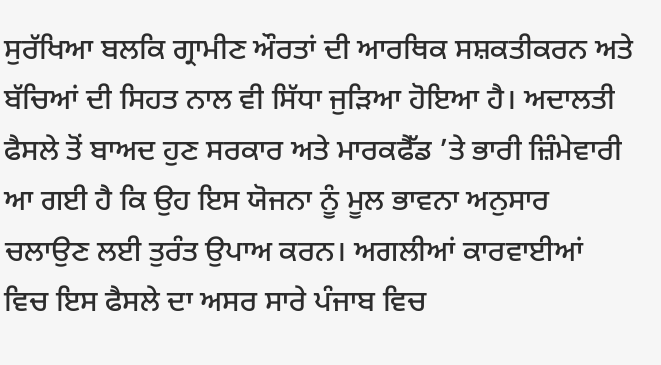ਸੁਰੱਖਿਆ ਬਲਕਿ ਗ੍ਰਾਮੀਣ ਔਰਤਾਂ ਦੀ ਆਰਥਿਕ ਸਸ਼ਕਤੀਕਰਨ ਅਤੇ ਬੱਚਿਆਂ ਦੀ ਸਿਹਤ ਨਾਲ ਵੀ ਸਿੱਧਾ ਜੁੜਿਆ ਹੋਇਆ ਹੈ। ਅਦਾਲਤੀ ਫੈਸਲੇ ਤੋਂ ਬਾਅਦ ਹੁਣ ਸਰਕਾਰ ਅਤੇ ਮਾਰਕਫੈੱਡ ’ਤੇ ਭਾਰੀ ਜ਼ਿੰਮੇਵਾਰੀ ਆ ਗਈ ਹੈ ਕਿ ਉਹ ਇਸ ਯੋਜਨਾ ਨੂੰ ਮੂਲ ਭਾਵਨਾ ਅਨੁਸਾਰ ਚਲਾਉਣ ਲਈ ਤੁਰੰਤ ਉਪਾਅ ਕਰਨ। ਅਗਲੀਆਂ ਕਾਰਵਾਈਆਂ ਵਿਚ ਇਸ ਫੈਸਲੇ ਦਾ ਅਸਰ ਸਾਰੇ ਪੰਜਾਬ ਵਿਚ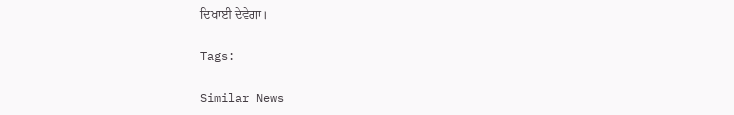ਦਿਖਾਈ ਦੇਵੇਗਾ।

Tags:

Similar News